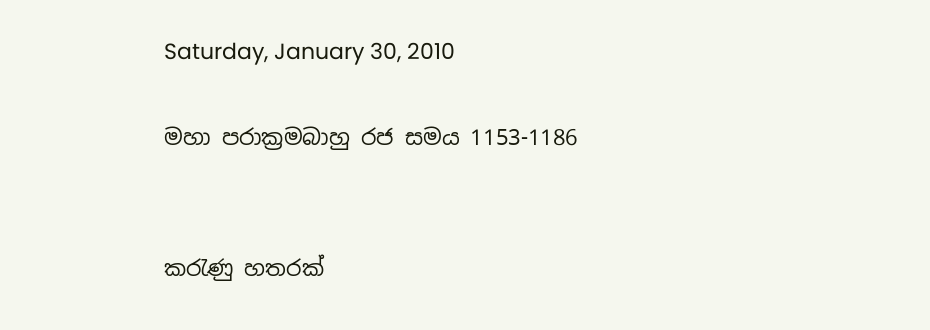Saturday, January 30, 2010

මහා පරාක්‍රමබාහු රජ සමය 1153-1186


කරැණු හතරක්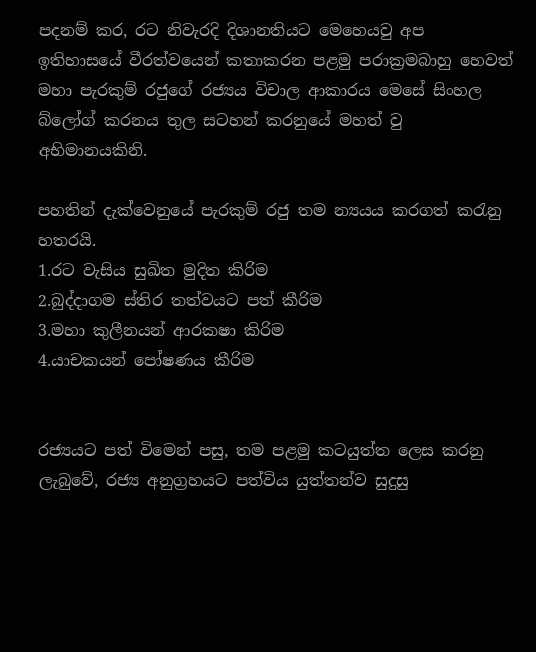පදනම් කර, රට නිවැරදි දිශානතියට මෙහෙයවු අප ඉතිහාසයේ වීරත්වයෙන් කතාකරන පළමු පරාක්‍රමබාහු හෙවත් මහා පැරකුම් රජුගේ රජ්‍යය විචාල ආකාරය මෙසේ සිංහල බ්ලෝග් කරනය තුල සටහන් කරනුයේ මහත් වු අභිමානයකිනි.

පහතින් දැක්වෙනුයේ පැරකුම් රජු තම න්‍යයය කරගත් කරැනු හතරයි.
1.රට වැසිය සුඛිත මුදිත කිරිම
2.බුද්දාගම ස්තිර තත්වයට පත් කීරිම
3.මහා කුලීනයන් ආරකෂා කිරිම
4.යාචකයන් පෝෂණය කීරිම


රජ්‍යයට පත් විමෙන් පසු, තම පළමු කටයුත්ත ලෙස කරනු ලැබුවේ, රජ්‍ය අනුග්‍රහයට පත්විය යුත්තන්ව සුදුසු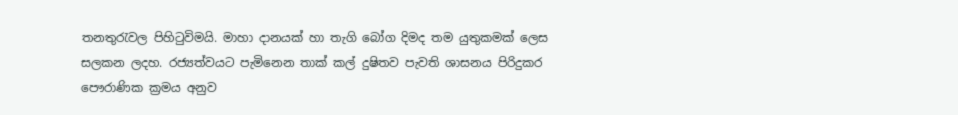තනතුරැවල පිහිටුවිමයි. මාහා දානයක් හා තැගි බෝග දිමද තම යුතුකමක් ලෙස සලකන ලදහ. රජ්‍යත්වයට පැමිනෙන තාක් කල් දුෂිතව පැවති ශාසනය පිරිදුකර පෞරාණික ක්‍රමය අනුව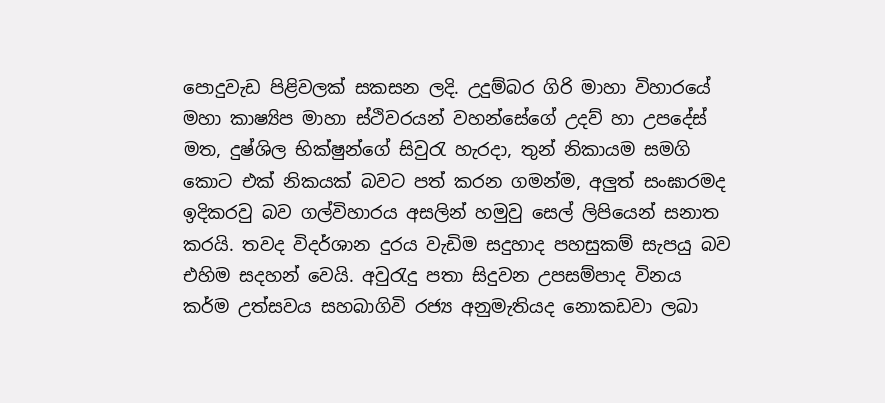පොදුවැඩ පිළිවලක් සකසන ලදි. උදුම්බර ගිරි මාහා විහාරයේ මහා කාෂ්‍යිප මාහා ස්ථිවරයන් වහන්සේගේ උදව් හා උපදේස් මත, දුෂ්ශිල භික්ෂුන්ගේ සිවුරැ හැරදා, තුන් නිකායම සමගි කොට එක් නිකයක් බවට පත් කරන ගමන්ම, අලුත් සංඝාරමද ඉදිකරවු බව ගල්විහාරය අසලින් හමුවු සෙල් ලිපියෙන් සනාත කරයි. තවද විදර්ශාන දුරය වැඩිම සදුහාද පහසුකම් සැපයු බව එහිම සදහන් වෙයි. අවුරැදු පතා සිදුවන උපසම්පාද විනය කර්ම උත්සවය සහබාගිවි රජ්‍ය අනුමැතියද නොකඩවා ලබා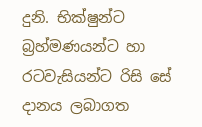දුනි. භික්ෂුන්ට බ්‍රහ්මණයන්ට හා රටවැසියන්ට රිසි සේ දානය ලබාගත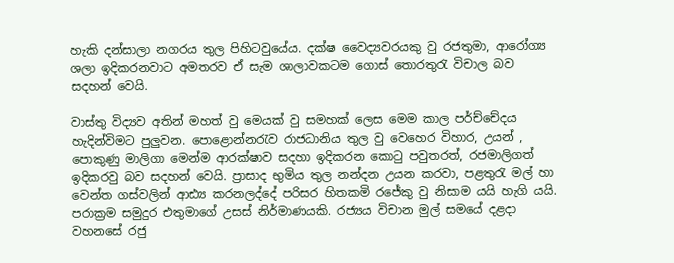හැකි දන්සාලා නගරය තුල පිහිටවුයේය. දක්ෂ වෛද්‍යවරයකු වු රජතුමා, ආරෝග්‍ය ශලා ඉදිකරනවාට අමතරව ඒ සැම ශාලාවකටම ගොස් තොරතුරැ විචාල බව සදහන් වෙයි.

වාස්තු විද්‍යව අතින් මහත් වු මෙයක් වු සමහක් ලෙස මෙම කාල පර්ච්චේදය හැදින්විමට පුලුවන. පොළොන්නරැව රාජධානිය තුල වු වෙහෙර විහාර, උයන් , පොකුණු මාලිගා මෙන්ම ආරක්ෂාව සදහා ඉදිකරන කොටු පවුතරත්, රජමාලිගත් ඉදිකරවු බව සදහන් වෙයි. ප්‍රාසාද භුමිය තුල නන්දන උයන කරවා, පළතුරැ මල් හා වෙන්ත ගස්වලින් ආඪ්‍ය කරනලද්දේ පරිසර හිතකමි රජේකු වු නිසාම යයි හැගි යයි. පරාක්‍රම සමුදුර එතුමාගේ උසස් නිර්මාණයකි. රජ්‍යය විචාන මුල් සමයේ දළදා වහනසේ රජු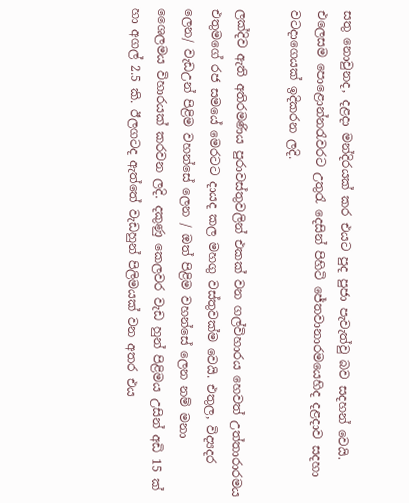සතු නොවුනද, දළදා මන්දිරයක් කර එයට පුද පුජා පැවැත්වු බව සදහන් වෙයි. එලෙසම පොළොන්නරැවරට උතුරැ දෙසින් පිහිටි ජේතවානාරමයෙහිද දළදාව සදහා වටදාගෙයක් ඉදිකරන ලදි.

ලක්දිව ඇති අතිරමණිය පුරාවස්තුවලින් එකක් වන ගල්විහාරය හෙවත් උත්තාරාරමය එතුමගේ රජ සමයේ මෙරටට දායද කල මහගු වස්තුවක්ම වෙයි. එතුල, විද්‍යදර ලෙන/ වැඩඋන් පිළිම වහන්සේ ලෙන / ඔත් පිළිම වහන්සේ ලෙන නම් මනා ශෛලමය විහාරයක් කරවන ලදි. දකුණු කෙලවර වැඩ හුන් පිළිමය උසින් අඩි 15 ක් හා අගල් 2.5 කි. ඊලගටද ඇත්තේ වැඩහුන් පිලිමයක් වන අතර එය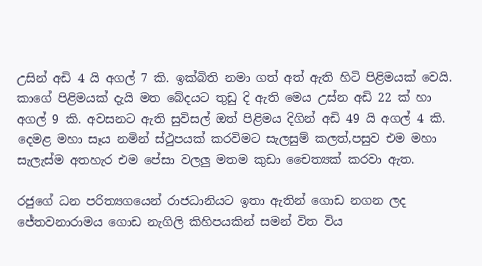උසින් අඩි 4 යි අගල් 7 කි. ඉක්බිති නමා ගත් අත් ඇති හිටි පිළිමයක් වෙයි. කාගේ පිළිමයක් දැයි මත බේදයට තුඩු දි ඇති මෙය උස්න අඩි 22 ක් හා අගල් 9 කි. අවසනට ඇති සුවිසල් ඔත් පිළිමය දිගින් අඩි 49 යි අගල් 4 කි. දෙමළ මහා සෑය නමින් ස්ථුපයක් කරවිමට සැලසුම් කලත්,පසුව එම මහා සැලැස්ම අතහැර එම පේසා වලලු මතම කුඩා චෛත්‍යක් කරවා ඇත.

රජුගේ ධන පරිත්‍යගයෙන් රාජධානියට ඉතා ඇතින් ගොඩ නගන ලද ජේතවනාරාමය ගොඩ නැගිලි කිහිපයකින් සමන් විත විය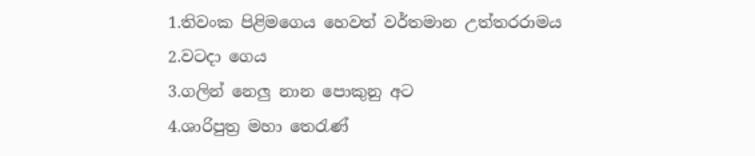1.තිවංක පිළිමගෙය හෙවත් වර්තමාන උත්තරරාමය
2.වටදා ගෙය
3.ගලින් නෙලු නාන පොකුනු අට
4.ශාරිපුත්‍ර මහා තෙරැණ්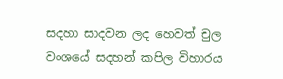සදහා සාදවන ලද හෙවත් චුල වංශයේ සදහන් කපිල විහාරය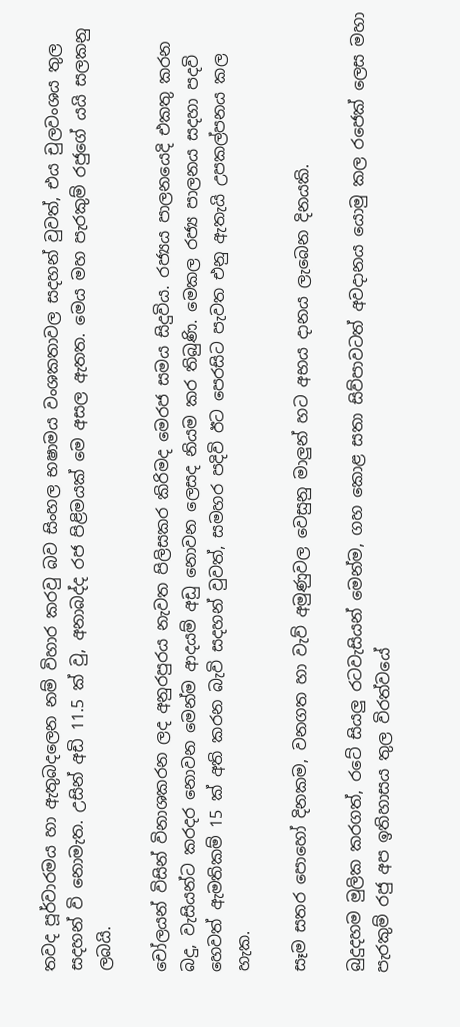තවද පූර්වාරමය හා ඇතුබදලෙන නම් විහාර කරවු බව සිංහල භෂාමය වංශකතාවල සදහන් වුවත්, එය චුලවංශය තුල සදහන් වි නොමැත. උසින් අඩි 11.5 ක් වු, අනාබද්ද රජ පිළිමයක් මෙ අසල ඇතත. මෙය මහ පැරකුම් රජුගේ යයි සලකනු ලබයි.

චෝලයන් විසින් විනාශකරන ලද අනුරපුරය නැවත පිලිසකර කිරිමද මෙරජ සමය සිදුවිය. රජ්‍යය පාලනයෙදි එකතු කරන බදු, වැසියන්ට කරදර නොවන මෙන්ම ආදයම් අඩු නොවන ලෙසද නියම කර තිබුණි. මෙකල රජ්‍ය පාලනය සදහා පදවි හෙවත් ඇමතිකම් 15 ක් අති කරන බැවි සදහන් වුවත්, සමහර පදිවි ඊට පෙරසිට පැවත එනු ඇතැයි උපකල්පනය කල හැක.

සෑම සතර පොහෝ දිනකම, වනගත හා වැව් අමුණුවල වෙසුනු මාලුන් හට අභය දානය ලැබෙන දිනයකි.

බුදුදහම මුලික කරගත්, රටේ සියලු රටවැසියන් මෙන්ම, ගහ කොළ සතා සිව්පාවටත් අවදානය යොමු කල රජෙක් ලෙස මහා පැරකුම් රජු අප ඉතිහාසය තුල විරත්වයේ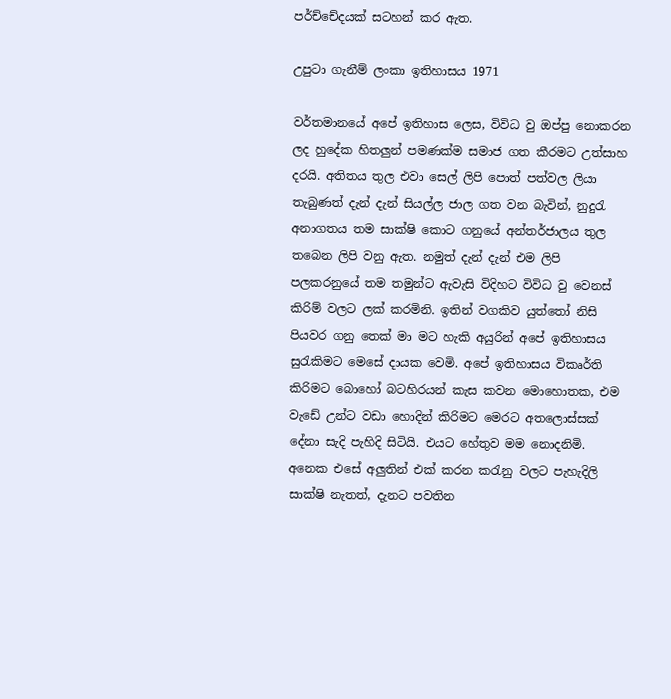පර්ච්චේදයක් සටහන් කර ඇත.

උපුටා ගැනීම් ලංකා ඉතිහාසය 1971

වර්තමානයේ අපේ ඉතිහාස ලෙස, විවිධ වු ඔප්පු නොකරන ලද හුදේක හිතලුන් පමණක්ම සමාජ ගත කීරමට උත්සාහ දරයි. අතිතය තුල එවා සෙල් ලිපි පොත් පත්වල ලියා තැබුණත් දැන් දැන් සියල්ල ජාල ගත වන බැවින්, නුදුරැ අනාගතය තම සාක්ෂි කොට ගනුයේ අන්තර්ජාලය තුල තබෙන ලිපි වනු ඇත. නමුත් දැන් දැන් එම ලිපි පලකරනුයේ තම තමුන්ට ඇවැසි විදිහට විවිධ වු වෙනස් කිරිම් වලට ලක් කරමිනි. ඉතින් වගකිව යුත්තෝ නිසි පියවර ගනු තෙක් මා මට හැකි අයුරින් අපේ ඉතිහාසය සුරැකිමට මෙසේ දායක වෙමි. අපේ ඉතිහාසය විකෘර්ති කිරිමට බොහෝ බටහිරයන් කැස කවන මොහොතක, එම වැඩේ උන්ට වඩා හොදින් කිරිමට මෙරට අතලොස්සක් දේනා සැදි පැහිදි සිටියි. එයට හේතුව මම නොදනිමි. අනෙක එසේ අලුතින් එක් කරන කරැනු වලට පැහැදිලි සාක්ෂි නැතත්, දැනට පවතින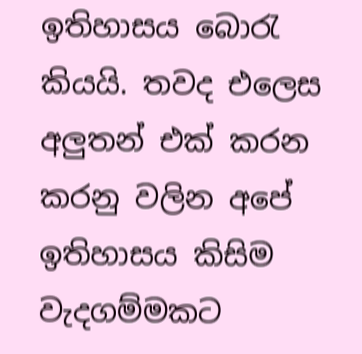ඉතිහාසය බොරැ කියයි. තවද එලෙස අලුතන් එක් කරන කරනු වලින අපේ ඉතිහාසය කිසිම වැදගම්මකට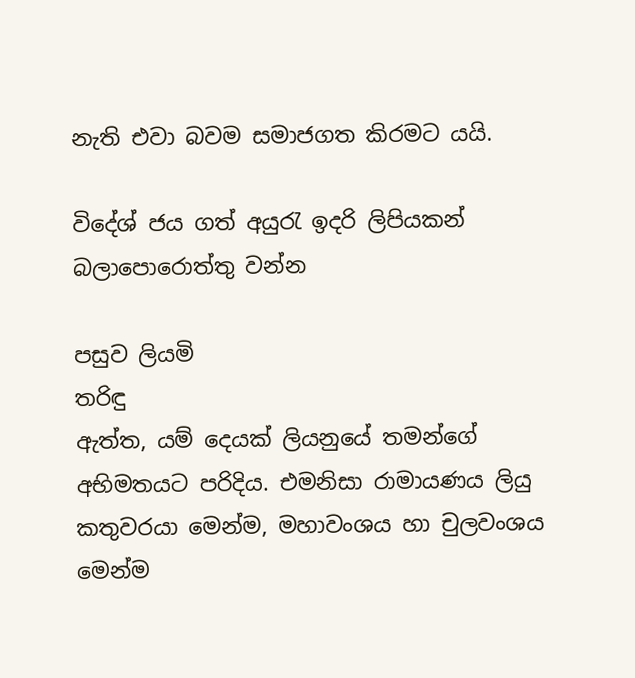නැති එවා බවම සමාජගත කිරමට යයි.

විදේශ් ජය ගත් අයුරැ ඉදරි ලිපියකන් බලාපොරොත්තු වන්න

පසුව ලියමි
ත‍රිඳු
ඇත්ත, යම් දෙයක් ලියනුයේ තමන්ගේ අභිමතයට පරිදිය. එමනිසා රාමායණය ලියු කතුවරයා මෙන්ම, මහාවංශය හා චුලවංශය මෙන්ම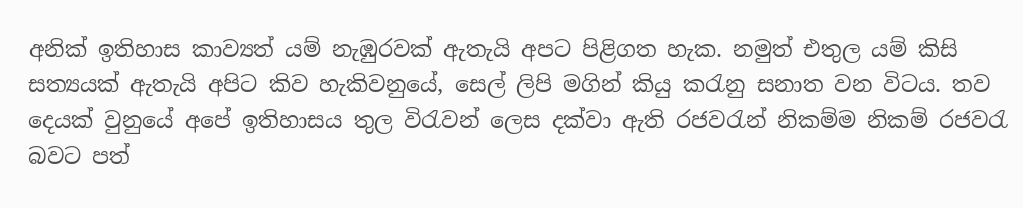අනික් ඉතිහාස කාව්‍යත් යම් නැඹුරවක් ඇතැයි අපට පිළිගත හැක. නමුත් එතුල යම් කිසි සත්‍යයක් ඇතැයි අපිට කිව හැකිවනුයේ, සෙල් ලිපි මගින් කියු කරැනු සනාත වන විටය. තව දෙයක් වුනුයේ අපේ ඉතිහාසය තුල විරැවන් ලෙස දක්වා ඇති රජවරැන් නිකම්ම නිකම් රජවරැ බවට පත්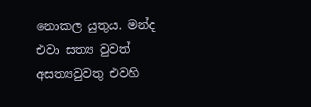නොකල යුතුය. මන්ද එවා සත්‍ය වුවත් අසත්‍යවුවතු එවහි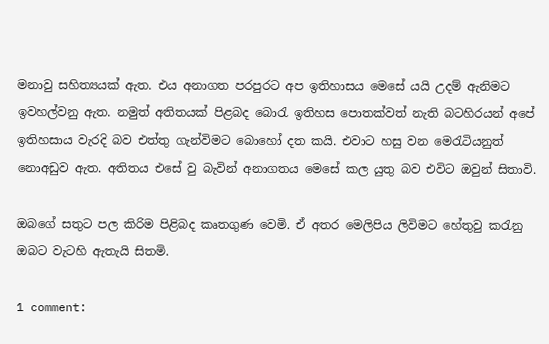මනාවු සහිත්‍යයක් ඇත. එය අනාගත පරපුරට අප ඉතිහාසය මෙසේ යයි උදම් ඇනිමට ඉවහල්වනු ඇත. නමුත් අතිතයක් පිළබද බොරැ ඉතිහස පොතක්වත් නැති බටහිරයන් අපේ ඉතිහසාය වැරදි බව එත්තු ගැන්විමට බොහෝ දත කයි. එවාට හසු වන මෙරැටියනුත් නොඅඩුව ඇත. අතිතය එසේ වු බැවින් අනාගතය මෙසේ කල යුතු බව එවිට ඔවුන් සිතාවි.

ඔබගේ සතුට පල කිරිම පිළිබද කෘතගුණ වෙමි. ඒ අතර මෙලිපිය ලිවිමට හේතුවු කරැනු ඔබට වැටහි ඇතැයි සිතමි.

1 comment: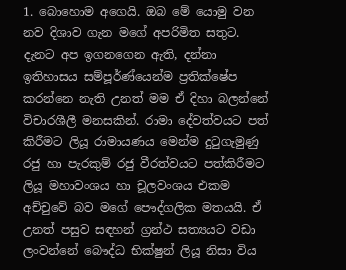1. බොහොම අගෙයි. ඔබ මේ යොමු වන නව දිශාව ගැන මගේ අපරිමිත සතුට. දැනට අප ඉගනගෙන ඇති, දන්නා ඉතිහාසය සම්පූර්ණ්යෙන්ම ප්‍රතික්ෂේප කරන්නෙ නැති උනත් මම ඒ දිහා බලන්නේ විචාරශීලී මනසකින්. රාමා දේවත්වයට පත් කිරීමට ලියූ රාමායණය මෙන්ම දුටුගැමුණු රජු හා පැරකුම් රජු වීරත්වයට පත්කිරීමට ලියූ මහාවංශය හා චූලවංශය එකම අච්චුවේ බව මගේ පෞද්ගලික මතයයි. ඒ උනත් පසුව සඳහන් ග්‍රන්ථ සත්‍යයට වඩා ලංවන්නේ බෞද්ධ භික්ෂුන් ලියූ නිසා විය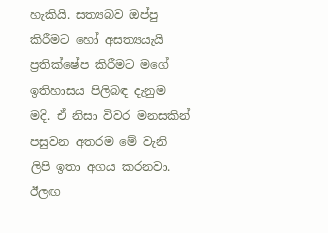හැකියි. සත්‍යබව ඔප්පු කිරීමට හෝ අසත්‍යයැයි ප්‍රතික්ෂේප කිරීමට මගේ ඉතිහාසය පිලිබඳ දැනුම මදි. ඒ නිසා විවර මනසකින් පසුවන අතරම මේ වැනි ලිපි ඉතා අගය කරනවා. ඊලඟ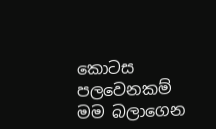කොටස පලවෙනකම් මම බලාගෙන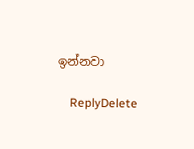ඉන්නවා

    ReplyDelete